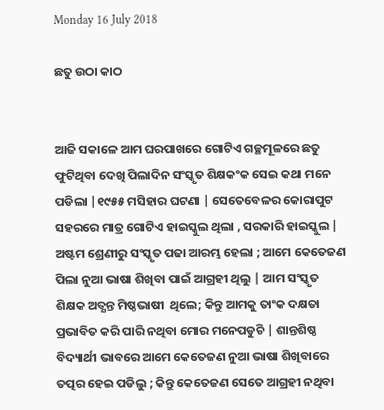Monday 16 July 2018

ଛତୁ ଉଠା କାଠ


ଆଜି ସକାଳେ ଆମ ଘରପାଖରେ ଗୋଟିଏ ଗଚ୍ଛମୂଳରେ ଛତୁ ଫୁଟିଥିବା ଦେଖି ପିଲାଦିନ ସଂସ୍କୃତ ଶିକ୍ଷକଂକ ସେଇ କଥା ମନେ ପଡିଲା |୧୯୫୫ ମସିହାର ଘଟଣା | ସେତେବେଳର କୋରାପୁଟ ସହରରେ ମାତ୍ର ଗୋଟିଏ ହାଇସ୍କୁଲ ଥିଲା , ସରକାରି ହାଇସ୍କୁଲ | ଅଷ୍ଟମ ଶ୍ରେଣୀରୁ ସଂସ୍କୃତ ପଢା ଆରମ୍ଭ ହେଲା ; ଆମେ କେତେଜଣ ପିଲା ନୁଆ ଭାଷା ଶିଖିବା ପାଇଁ ଆଗ୍ରହୀ ଥିଲୁ | ଆମ ସଂସ୍କୃତ ଶିକ୍ଷକ ଅତ୍ଯନ୍ତ ମିଷ୍ଠଭାଷୀ  ଥିଲେ; କିନ୍ତୁ ଆମକୁ ତାଂକ ଦକ୍ଷତା ପ୍ରଭାବିତ କରି ପାରି ନଥିବା ମୋର ମନେପଡୁଚି | ଶାନ୍ତଶିଷ୍ଠ  ବିଦ୍ୟାର୍ଥୀ ଭାବରେ ଆମେ କେତେଜଣ ନୁଆ ଭାଷା ଶିଖିବାରେ ତତ୍ପର ହେଇ ପଡିଲୁ ; କିନ୍ତୁ କେତେଜଣ ସେତେ ଆଗ୍ରହୀ ନଥିବା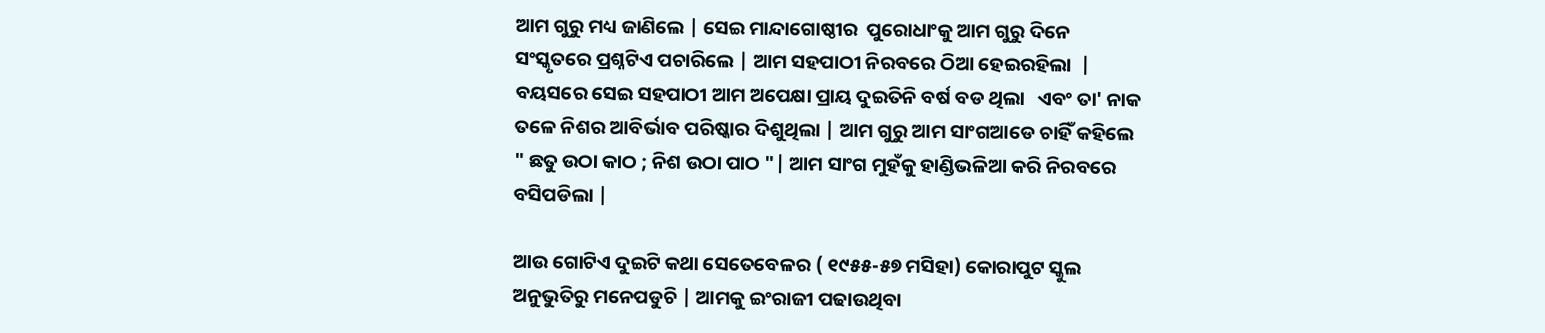ଆମ ଗୁରୁ ମଧ୍ୟ ଜାଣିଲେ | ସେଇ ମାନ୍ଦାଗୋଷ୍ଠୀର  ପୁରୋଧାଂକୁ ଆମ ଗୁରୁ ଦିନେ ସଂସ୍କୃତରେ ପ୍ରଶ୍ନଟିଏ ପଚାରିଲେ | ଆମ ସହପାଠୀ ନିରବରେ ଠିଆ ହେଇରହିଲା  | ବୟସରେ ସେଇ ସହପାଠୀ ଆମ ଅପେକ୍ଷା ପ୍ରାୟ ଦୁଇତିନି ବର୍ଷ ବଡ ଥିଲା   ଏବଂ ତା' ନାକ ତଳେ ନିଶର ଆବିର୍ଭାବ ପରିଷ୍କାର ଦିଶୁଥିଲା | ଆମ ଗୁରୁ ଆମ ସାଂଗଆଡେ ଚାହିଁ କହିଲେ " ଛତୁ ଉଠା କାଠ ; ନିଶ ଉଠା ପାଠ "| ଆମ ସାଂଗ ମୁହଁକୁ ହାଣ୍ଡିଭଳିଆ କରି ନିରବରେ ବସିପଡିଲା |

ଆଉ ଗୋଟିଏ ଦୁଇଟି କଥା ସେତେବେଳର ( ୧୯୫୫-୫୭ ମସିହା) କୋରାପୁଟ ସ୍କୁଲ ଅନୁଭୁତିରୁ ମନେପଡୁଚି | ଆମକୁ ଇଂରାଜୀ ପଢାଉଥିବା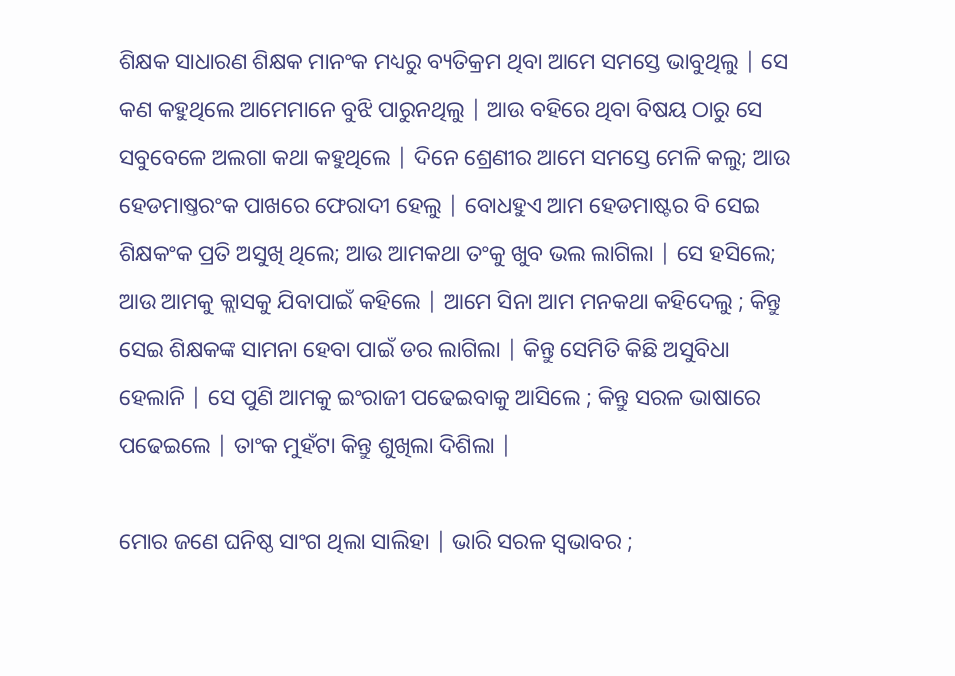ଶିକ୍ଷକ ସାଧାରଣ ଶିକ୍ଷକ ମାନଂକ ମଧ୍ୟରୁ ବ୍ୟତିକ୍ରମ ଥିବା ଆମେ ସମସ୍ତେ ଭାବୁଥିଲୁ | ସେ କଣ କହୁଥିଲେ ଆମେମାନେ ବୁଝି ପାରୁନଥିଲୁ | ଆଉ ବହିରେ ଥିବା ବିଷୟ ଠାରୁ ସେ ସବୁବେଳେ ଅଲଗା କଥା କହୁଥିଲେ | ଦିନେ ଶ୍ରେଣୀର ଆମେ ସମସ୍ତେ ମେଳି କଲୁ; ଆଉ ହେଡମାଷ୍ତରଂକ ପାଖରେ ଫେରାଦୀ ହେଲୁ | ବୋଧହୁଏ ଆମ ହେଡମାଷ୍ଟର ବି ସେଇ ଶିକ୍ଷକଂକ ପ୍ରତି ଅସୁଖି ଥିଲେ; ଆଉ ଆମକଥା ତଂକୁ ଖୁବ ଭଲ ଲାଗିଲା | ସେ ହସିଲେ; ଆଉ ଆମକୁ କ୍ଲାସକୁ ଯିବାପାଇଁ କହିଲେ | ଆମେ ସିନା ଆମ ମନକଥା କହିଦେଲୁ ; କିନ୍ତୁ ସେଇ ଶିକ୍ଷକଙ୍କ ସାମନା ହେବା ପାଇଁ ଡର ଲାଗିଲା | କିନ୍ତୁ ସେମିତି କିଛି ଅସୁବିଧା ହେଲାନି | ସେ ପୁଣି ଆମକୁ ଇଂରାଜୀ ପଢେଇବାକୁ ଆସିଲେ ; କିନ୍ତୁ ସରଳ ଭାଷାରେ ପଢେଇଲେ | ତାଂକ ମୁହଁଟା କିନ୍ତୁ ଶୁଖିଲା ଦିଶିଲା |

ମୋର ଜଣେ ଘନିଷ୍ଠ ସାଂଗ ଥିଲା ସାଲିହା | ଭାରି ସରଳ ସ୍ବଭାବର ;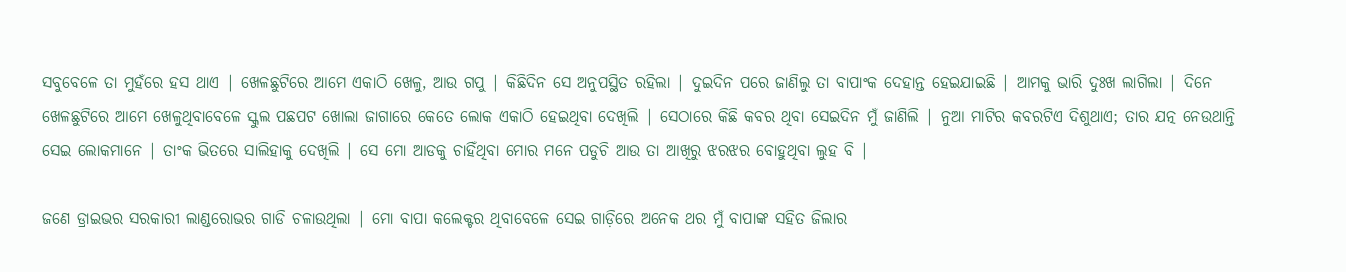ସବୁବେଳେ ତା ମୁହଁରେ ହସ ଥାଏ | ଖେଳଛୁଟିରେ ଆମେ ଏକାଠି ଖେଳୁ, ଆଉ ଗପୁ | କିଛିଦିନ ସେ ଅନୁପସ୍ଥିତ ରହିଲା | ଦୁଇଦିନ ପରେ ଜାଣିଲୁ ତା ବାପାଂକ ଦେହାନ୍ତ ହେଇଯାଇଛି | ଆମକୁ ଭାରି ଦୁଃଖ ଲାଗିଲା | ଦିନେ ଖେଳଛୁଟିରେ ଆମେ ଖେଳୁଥିବାବେଳେ ସ୍କୁଲ ପଛପଟ ଖୋଲା ଜାଗାରେ କେତେ ଲୋକ ଏକାଠି ହେଇଥିବା ଦେଖିଲି | ସେଠାରେ କିଛି କବର ଥିବା ସେଇଦିନ ମୁଁ ଜାଣିଲି | ନୁଆ ମାଟିର କବରଟିଏ ଦିଶୁଥାଏ; ତାର ଯତ୍ନ ନେଉଥାନ୍ତି ସେଇ ଲୋକମାନେ | ତାଂକ ଭିତରେ ସାଲିହାକୁ ଦେଖିଲି | ସେ ମୋ ଆଡକୁ ଚାହିଁଥିବା ମୋର ମନେ ପଡୁଚି ଆଉ ତା ଆଖିରୁ ଝରଝର ବୋହୁଥିବା ଲୁହ ବି |

ଜଣେ ଡ୍ରାଇଭର ସରକାରୀ ଲାଣ୍ଡରୋଭର ଗାଡି ଚଳାଉଥିଲା | ମୋ ବାପା କଲେକ୍ଟର ଥିବାବେଳେ ସେଇ ଗାଡ଼ିରେ ଅନେକ ଥର ମୁଁ ବାପାଙ୍କ ସହିତ ଜିଲାର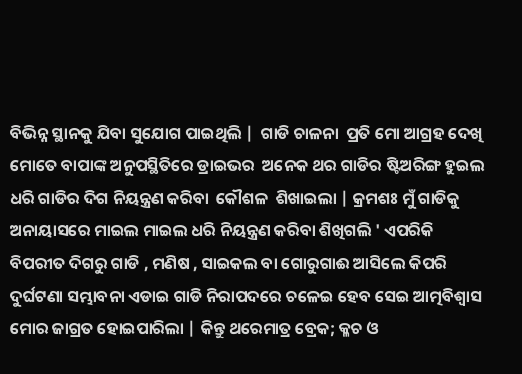ବିଭିନ୍ନ ସ୍ଥାନକୁ ଯିବା ସୁଯୋଗ ପାଇଥିଲି |  ଗାଡି ଚାଳନା  ପ୍ରତି ମୋ ଆଗ୍ରହ ଦେଖି ମୋତେ ବାପାଙ୍କ ଅନୁପସ୍ଥିତିରେ ଡ୍ରାଇଭର  ଅନେକ ଥର ଗାଡିର ଷ୍ଟିଅରିଙ୍ଗ ହୁଇଲ ଧରି ଗାଡିର ଦିଗ ନିୟନ୍ତ୍ରଣ କରିବା  କୌଶଳ  ଶିଖାଇଲା | କ୍ରମଶଃ ମୁଁ ଗାଡିକୁ ଅନାୟାସରେ ମାଇଲ ମାଇଲ ଧରି ନିୟନ୍ତ୍ରଣ କରିବା ଶିଖିଗଲି ' ଏପରିକି ବିପରୀତ ଦିଗରୁ ଗାଡି , ମଣିଷ , ସାଇକଲ ବା ଗୋରୁଗାଈ ଆସିଲେ କିପରି ଦୁର୍ଘଟଣା ସମ୍ଭାବନା ଏଡାଇ ଗାଡି ନିରାପଦରେ ଚଳେଇ ହେବ ସେଇ ଆତ୍ମବିଶ୍ବାସ ମୋର ଜାଗ୍ରତ ହୋଇପାରିଲା | କିନ୍ତୁ ଥରେମାତ୍ର ବ୍ରେକ; କ୍ଳଚ ଓ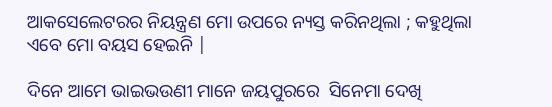ଆକସେଲେଟରର ନିୟନ୍ତ୍ରଣ ମୋ ଉପରେ ନ୍ୟସ୍ତ କରିନଥିଲା ; କହୁଥିଲା ଏବେ ମୋ ବୟସ ହେଇନି |

ଦିନେ ଆମେ ଭାଇଭଉଣୀ ମାନେ ଜୟପୁରରେ  ସିନେମା ଦେଖି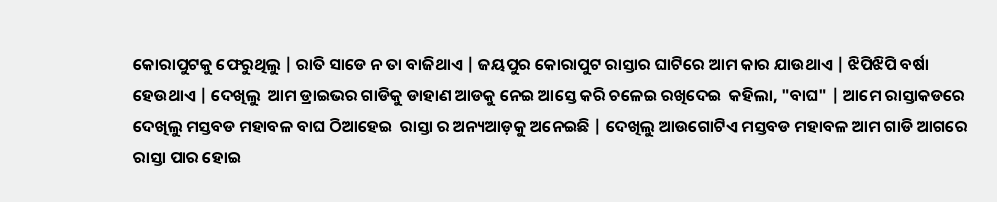କୋରାପୁଟକୁ ଫେରୁଥିଲୁ | ରାତି ସାଡେ ନ ତା ବାଜିଥାଏ | ଜୟପୁର କୋରାପୁଟ ରାସ୍ତାର ଘାଟିରେ ଆମ କାର ଯାଉଥାଏ | ଝିପିଝିପି ବର୍ଷା ହେଉଥାଏ | ଦେଖିଲୁ  ଆମ ଡ୍ରାଇଭର ଗାଡିକୁ ଡାହାଣ ଆଡକୁ ନେଇ ଆସ୍ତେ କରି ଚଳେଇ ରଖିଦେଇ  କହିଲା, "ବାଘ" | ଆମେ ରାସ୍ତାକଡରେ ଦେଖିଲୁ ମସ୍ତବଡ ମହାବଳ ବାଘ ଠିଆହେଇ  ରାସ୍ତା ର ଅନ୍ୟଆଡ଼କୁ ଅନେଇଛି | ଦେଖିଲୁ ଆଉଗୋଟିଏ ମସ୍ତବଡ ମହାବଳ ଆମ ଗାଡି ଆଗରେ  ରାସ୍ତା ପାର ହୋଇ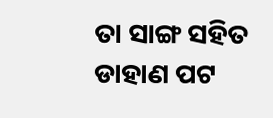ତା ସାଙ୍ଗ ସହିତ ଡାହାଣ ପଟ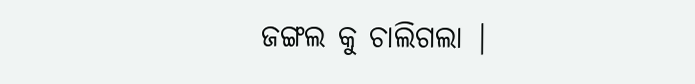ଜଙ୍ଗଲ କୁ ଚାଲିଗଲା |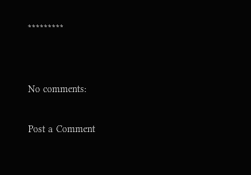*********


No comments:

Post a Comment